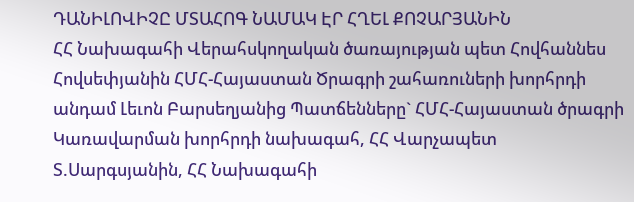ԴԱՆԻԼՈՎԻՉԸ ՄՏԱՀՈԳ ՆԱՄԱԿ ԷՐ ՀՂԵԼ ՔՈՉԱՐՅԱՆԻՆ
ՀՀ Նախագահի Վերահսկողական ծառայության պետ Հովհաննես Հովսեփյանին ՀՄՀ-Հայաստան Ծրագրի շահառուների խորհրդի անդամ Լեւոն Բարսեղյանից Պատճենները` ՀՄՀ-Հայաստան ծրագրի Կառավարման խորհրդի նախագահ, ՀՀ Վարչապետ Տ.Սարգսյանին, ՀՀ Նախագահի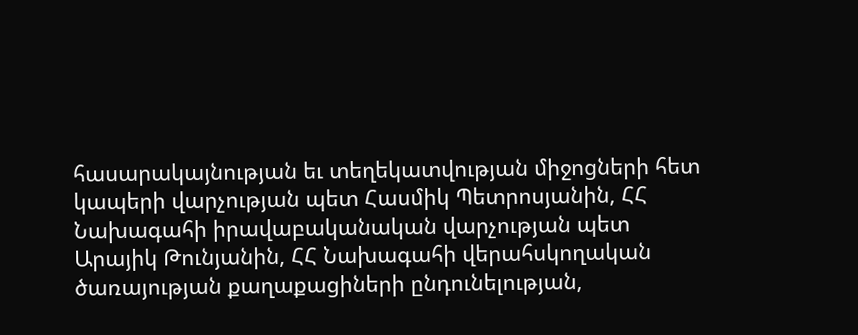հասարակայնության եւ տեղեկատվության միջոցների հետ կապերի վարչության պետ Հասմիկ Պետրոսյանին, ՀՀ Նախագահի իրավաբականական վարչության պետ Արայիկ Թունյանին, ՀՀ Նախագահի վերահսկողական ծառայության քաղաքացիների ընդունելության,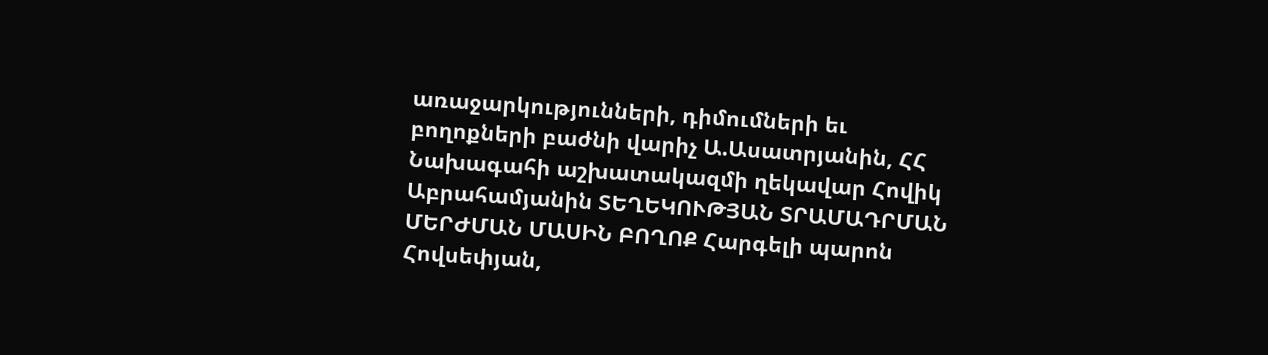առաջարկությունների, դիմումների եւ բողոքների բաժնի վարիչ Ա.Ասատրյանին, ՀՀ Նախագահի աշխատակազմի ղեկավար Հովիկ Աբրահամյանին ՏԵՂԵԿՈՒԹՅԱՆ ՏՐԱՄԱԴՐՄԱՆ ՄԵՐԺՄԱՆ ՄԱՍԻՆ ԲՈՂՈՔ Հարգելի պարոն Հովսեփյան,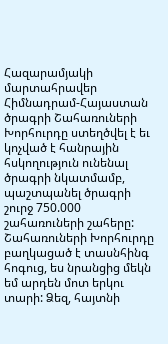Հազարամյակի մարտահրավեր Հիմնադրամ-Հայաստան ծրագրի Շահառուների Խորհուրդը ստեղծվել է եւ կոչված է հանրային հսկողություն ունենալ ծրագրի նկատմամբ, պաշտպանել ծրագրի շուրջ 750.000 շահառուների շահերը: Շահառուների Խորհուրդը բաղկացած է տասնհինգ հոգուց, ես նրանցից մեկն եմ արդեն մոտ երկու տարի: Ձեզ, հայտնի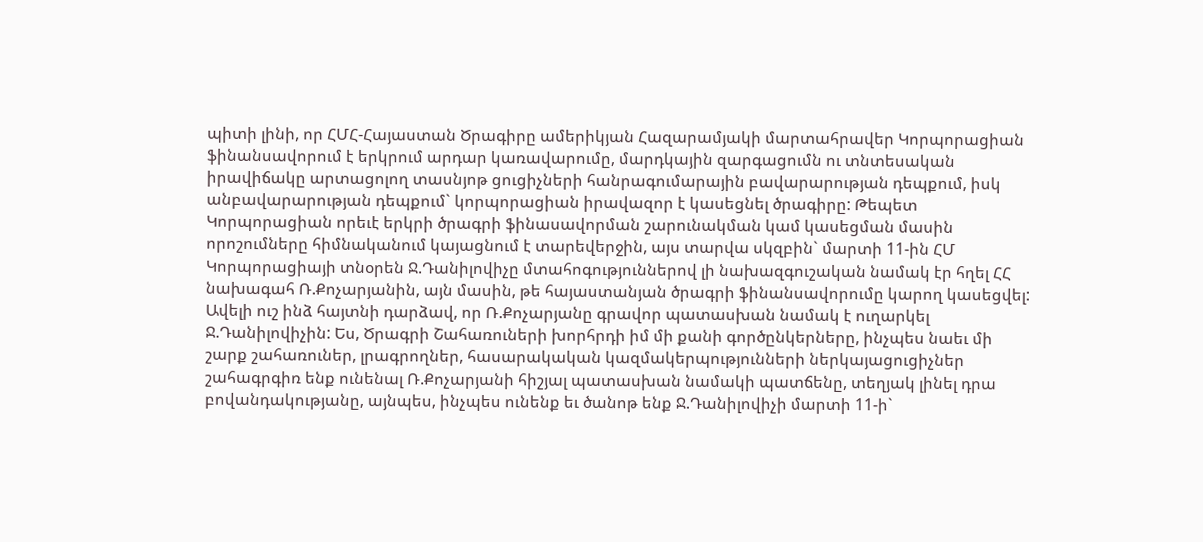պիտի լինի, որ ՀՄՀ-Հայաստան Ծրագիրը ամերիկյան Հազարամյակի մարտահրավեր Կորպորացիան ֆինանսավորում է երկրում արդար կառավարումը, մարդկային զարգացումն ու տնտեսական իրավիճակը արտացոլող տասնյոթ ցուցիչների հանրագումարային բավարարության դեպքում, իսկ անբավարարության դեպքում` կորպորացիան իրավազոր է կասեցնել ծրագիրը: Թեպետ Կորպորացիան որեւէ երկրի ծրագրի ֆինասավորման շարունակման կամ կասեցման մասին որոշումները հիմնականում կայացնում է տարեվերջին, այս տարվա սկզբին` մարտի 11-ին ՀՄ Կորպորացիայի տնօրեն Ջ.Դանիլովիչը մտահոգություններով լի նախազգուշական նամակ էր հղել ՀՀ նախագահ Ռ.Քոչարյանին, այն մասին, թե հայաստանյան ծրագրի ֆինանսավորումը կարող կասեցվել: Ավելի ուշ ինձ հայտնի դարձավ, որ Ռ.Քոչարյանը գրավոր պատասխան նամակ է ուղարկել Ջ.Դանիլովիչին: Ես, Ծրագրի Շահառուների խորհրդի իմ մի քանի գործընկերները, ինչպես նաեւ մի շարք շահառուներ, լրագրողներ, հասարակական կազմակերպությունների ներկայացուցիչներ շահագրգիռ ենք ունենալ Ռ.Քոչարյանի հիշյալ պատասխան նամակի պատճենը, տեղյակ լինել դրա բովանդակությանը, այնպես, ինչպես ունենք եւ ծանոթ ենք Ջ.Դանիլովիչի մարտի 11-ի`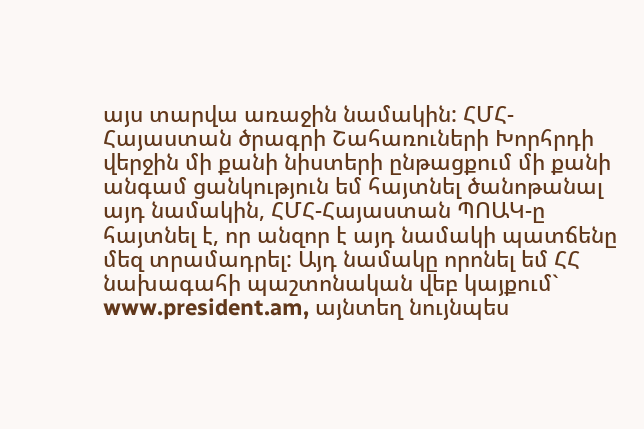այս տարվա առաջին նամակին: ՀՄՀ-Հայաստան ծրագրի Շահառուների Խորհրդի վերջին մի քանի նիստերի ընթացքում մի քանի անգամ ցանկություն եմ հայտնել ծանոթանալ այդ նամակին, ՀՄՀ-Հայաստան ՊՈԱԿ-ը հայտնել է, որ անզոր է այդ նամակի պատճենը մեզ տրամադրել: Այդ նամակը որոնել եմ ՀՀ նախագահի պաշտոնական վեբ կայքում` www.president.am, այնտեղ նույնպես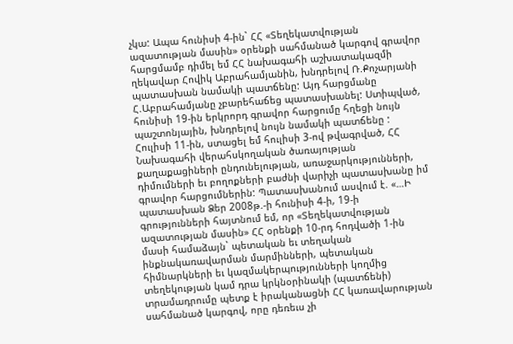չկա: Ապա հունիսի 4-ին` ՀՀ «Տեղեկատվության ազատության մասին» օրենքի սահմանած կարգով գրավոր հարցմամբ դիմել եմ ՀՀ նախագահի աշխատակազմի ղեկավար Հովիկ Աբրահամյանին, խնդրելով Ռ.Քոչարյանի պատասխան նամակի պատճենը: Այդ հարցմանը Հ.Աբրահամյանը չբարեհաճեց պատասխանել: Ստիպված, հունիսի 19-ին երկրորդ գրավոր հարցումը հղեցի նույն պաշտոնյային, խնդրելով նույն նամակի պատճենը : Հուլիսի 11-ին, ստացել եմ հուլիսի 3-ով թվագրված, ՀՀ Նախագահի վերահսկողական ծառայության քաղաքացիների ընդունելության, առաջարկությունների, դիմումների եւ բողոքների բաժնի վարիչի պատասխանը իմ գրավոր հարցումներին: Պատասխանում ասվում է. «…Ի պատասխան Ձեր 2008թ.-ի հունիսի 4-ի, 19-ի գրությունների հայտնում եմ, որ «Տեղեկատվության ազատության մասին» ՀՀ օրենքի 10-րդ հոդվածի 1-ին մասի համաձայն` պետական եւ տեղական ինքնակառավարման մարմինների, պետական հիմնարկների եւ կազմակերպությունների կողմից տեղեկության կամ դրա կրկնօրինակի (պատճենի) տրամադրումը պետք է իրականացնի ՀՀ կառավարության սահմանած կարգով, որը դեռեւս չի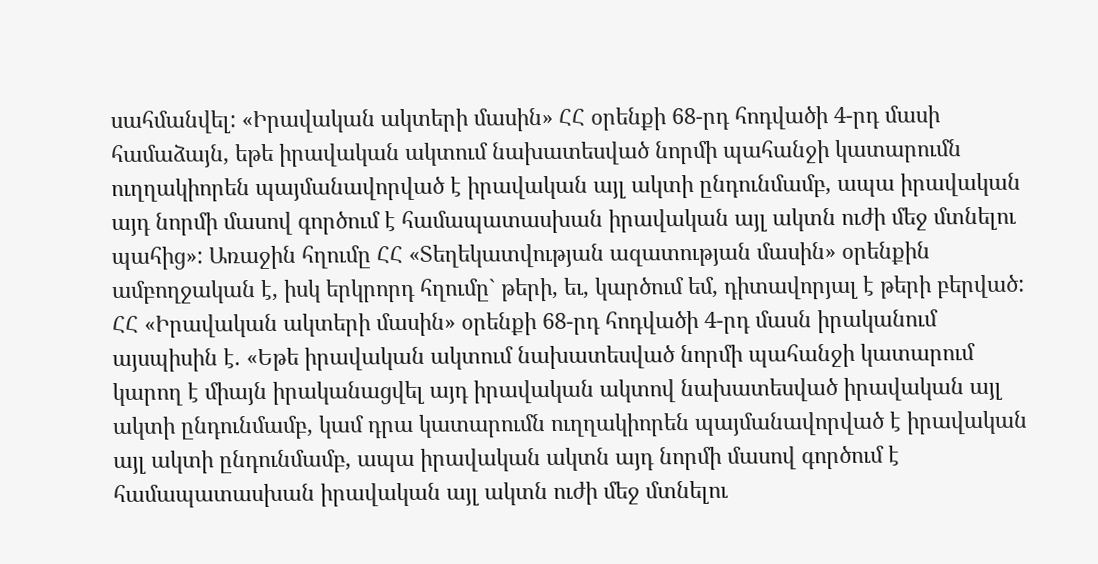սահմանվել: «Իրավական ակտերի մասին» ՀՀ օրենքի 68-րդ հոդվածի 4-րդ մասի համաձայն, եթե իրավական ակտում նախատեսված նորմի պահանջի կատարումն ուղղակիորեն պայմանավորված է իրավական այլ ակտի ընդունմամբ, ապա իրավական այդ նորմի մասով գործում է համապատասխան իրավական այլ ակտն ուժի մեջ մտնելու պահից»: Առաջին հղումը ՀՀ «Տեղեկատվության ազատության մասին» օրենքին ամբողջական է, իսկ երկրորդ հղումը` թերի, եւ, կարծում եմ, դիտավորյալ է թերի բերված: ՀՀ «Իրավական ակտերի մասին» օրենքի 68-րդ հոդվածի 4-րդ մասն իրականում այսպիսին է. «Եթե իրավական ակտում նախատեսված նորմի պահանջի կատարում կարող է միայն իրականացվել այդ իրավական ակտով նախատեսված իրավական այլ ակտի ընդունմամբ, կամ դրա կատարումն ուղղակիորեն պայմանավորված է իրավական այլ ակտի ընդունմամբ, ապա իրավական ակտն այդ նորմի մասով գործում է համապատասխան իրավական այլ ակտն ուժի մեջ մտնելու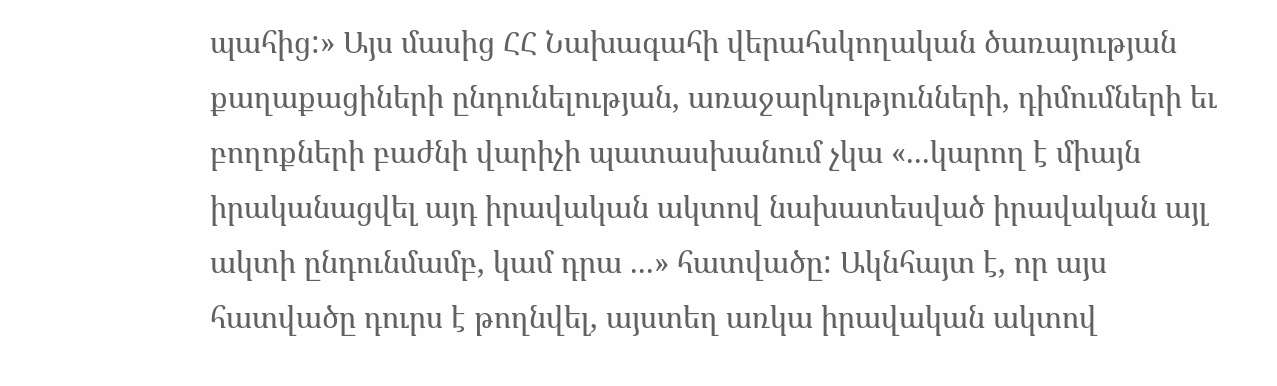պահից:» Այս մասից ՀՀ Նախագահի վերահսկողական ծառայության քաղաքացիների ընդունելության, առաջարկությունների, դիմումների եւ բողոքների բաժնի վարիչի պատասխանում չկա «...կարող է միայն իրականացվել այդ իրավական ակտով նախատեսված իրավական այլ ակտի ընդունմամբ, կամ դրա ...» հատվածը: Ակնհայտ է, որ այս հատվածը դուրս է թողնվել, այստեղ առկա իրավական ակտով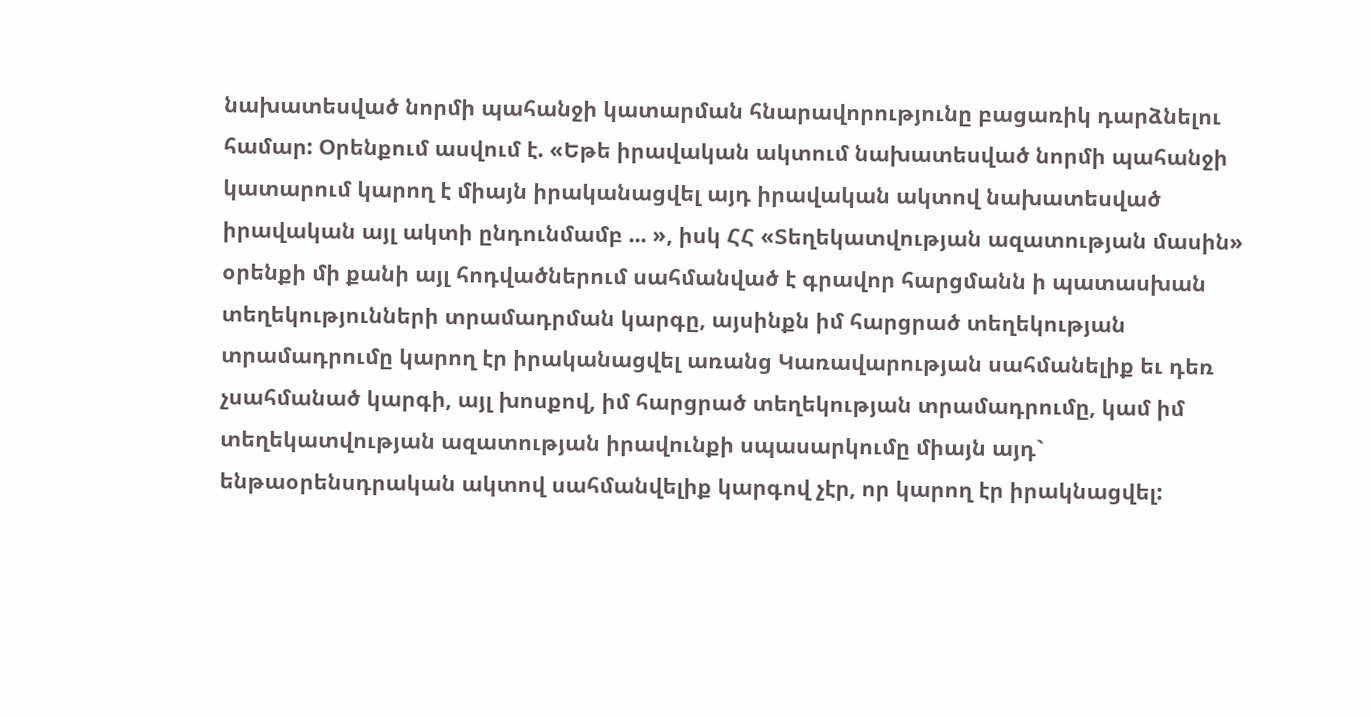նախատեսված նորմի պահանջի կատարման հնարավորությունը բացառիկ դարձնելու համար: Օրենքում ասվում է. «Եթե իրավական ակտում նախատեսված նորմի պահանջի կատարում կարող է միայն իրականացվել այդ իրավական ակտով նախատեսված իրավական այլ ակտի ընդունմամբ ... », իսկ ՀՀ «Տեղեկատվության ազատության մասին» օրենքի մի քանի այլ հոդվածներում սահմանված է գրավոր հարցմանն ի պատասխան տեղեկությունների տրամադրման կարգը, այսինքն իմ հարցրած տեղեկության տրամադրումը կարող էր իրականացվել առանց Կառավարության սահմանելիք եւ դեռ չսահմանած կարգի, այլ խոսքով, իմ հարցրած տեղեկության տրամադրումը, կամ իմ տեղեկատվության ազատության իրավունքի սպասարկումը միայն այդ` ենթաօրենսդրական ակտով սահմանվելիք կարգով չէր, որ կարող էր իրակնացվել: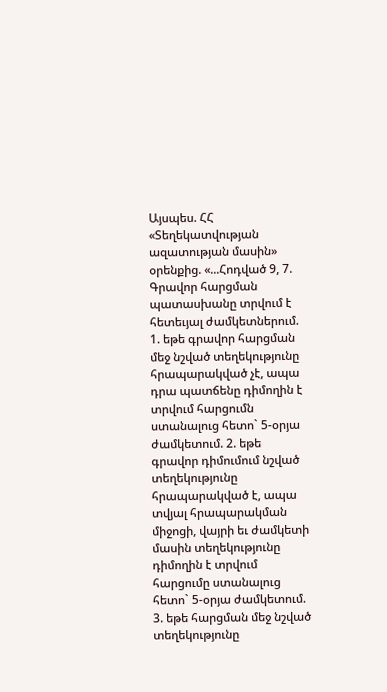Այսպես. ՀՀ «Տեղեկատվության ազատության մասին» օրենքից. «...Հոդված 9, 7. Գրավոր հարցման պատասխանը տրվում է հետեւյալ ժամկետներում. 1. եթե գրավոր հարցման մեջ նշված տեղեկությունը հրապարակված չէ, ապա դրա պատճենը դիմողին է տրվում հարցումն ստանալուց հետո` 5-օրյա ժամկետում. 2. եթե գրավոր դիմումում նշված տեղեկությունը հրապարակված է, ապա տվյալ հրապարակման միջոցի, վայրի եւ ժամկետի մասին տեղեկությունը դիմողին է տրվում հարցումը ստանալուց հետո` 5-օրյա ժամկետում. 3. եթե հարցման մեջ նշված տեղեկությունը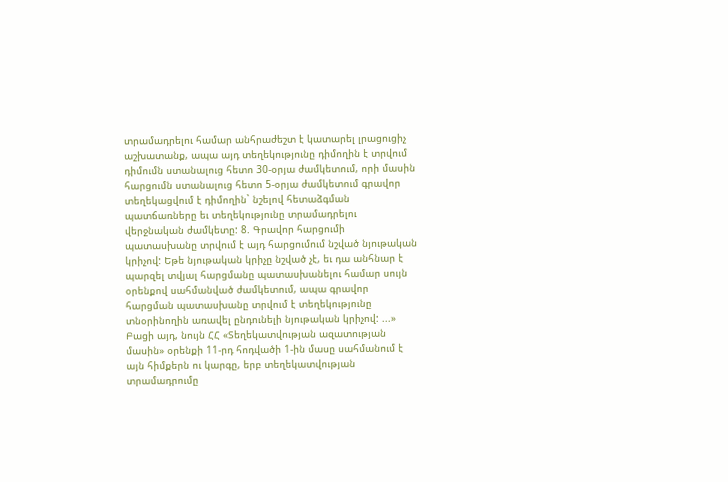տրամադրելու համար անհրաժեշտ է կատարել լրացուցիչ աշխատանք, ապա այդ տեղեկությունը դիմողին է տրվում դիմումն ստանալուց հետո 30-օրյա ժամկետում, որի մասին հարցումն ստանալուց հետո 5-օրյա ժամկետում գրավոր տեղեկացվում է դիմողին` նշելով հետաձգման պատճառները եւ տեղեկությունը տրամադրելու վերջնական ժամկետը: 8. Գրավոր հարցումի պատասխանը տրվում է այդ հարցումում նշված նյութական կրիչով: Եթե նյութական կրիչը նշված չէ, եւ դա անհնար է պարզել տվյալ հարցմանը պատասխանելու համար սույն օրենքով սահմանված ժամկետում, ապա գրավոր հարցման պատասխանը տրվում է տեղեկությունը տնօրինողին առավել ընդունելի նյութական կրիչով: ...» Բացի այդ, նույն ՀՀ «Տեղեկատվության ազատության մասին» օրենքի 11-րդ հոդվածի 1-ին մասը սահմանում է այն հիմքերն ու կարգը, երբ տեղեկատվության տրամադրումը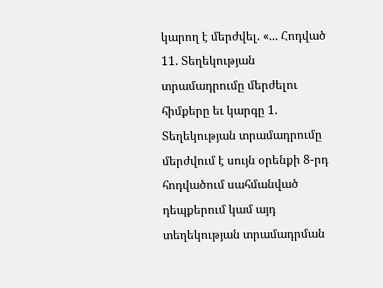կարող է մերժվել. «... Հոդված 11. Տեղեկության տրամադրումը մերժելու հիմքերը եւ կարգը 1. Տեղեկության տրամադրումը մերժվում է սույն օրենքի 8-րդ հոդվածում սահմանված դեպքերում կամ այդ տեղեկության տրամադրման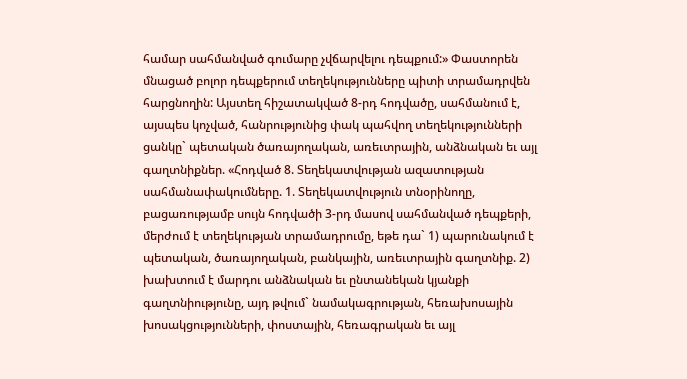համար սահմանված գումարը չվճարվելու դեպքում:» Փաստորեն մնացած բոլոր դեպքերում տեղեկությունները պիտի տրամադրվեն հարցնողին: Այստեղ հիշատակված 8-րդ հոդվածը, սահմանում է, այսպես կոչված, հանրությունից փակ պահվող տեղեկությունների ցանկը` պետական ծառայողական, առեւտրային, անձնական եւ այլ գաղտնիքներ. «Հոդված 8. Տեղեկատվության ազատության սահմանափակումները. 1. Տեղեկատվություն տնօրինողը, բացառությամբ սույն հոդվածի 3-րդ մասով սահմանված դեպքերի, մերժում է տեղեկության տրամադրումը, եթե դա` 1) պարունակում է պետական, ծառայողական, բանկային, առեւտրային գաղտնիք. 2) խախտում է մարդու անձնական եւ ընտանեկան կյանքի գաղտնիությունը, այդ թվում` նամակագրության, հեռախոսային խոսակցությունների, փոստային, հեռագրական եւ այլ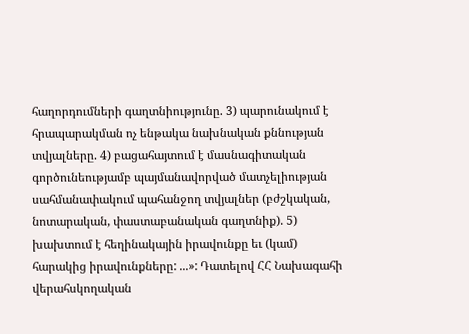հաղորդումների գաղտնիությունը. 3) պարունակում է հրապարակման ոչ ենթակա նախնական քննության տվյալները. 4) բացահայտում է մասնագիտական գործունեությամբ պայմանավորված մատչելիության սահմանափակում պահանջող տվյալներ (բժշկական, նոտարական, փաստաբանական գաղտնիք). 5) խախտում է հեղինակային իրավունքը եւ (կամ) հարակից իրավունքները: ...»: Դատելով ՀՀ Նախագահի վերահսկողական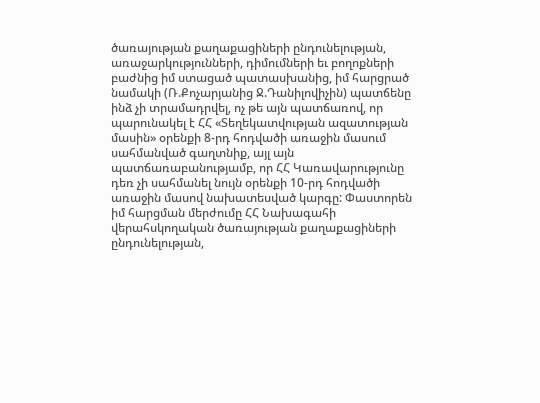ծառայության քաղաքացիների ընդունելության, առաջարկությունների, դիմումների եւ բողոքների բաժնից իմ ստացած պատասխանից, իմ հարցրած նամակի (Ռ.Քոչարյանից Ջ.Դանիլովիչին) պատճենը ինձ չի տրամադրվել, ոչ թե այն պատճառով, որ պարունակել է ՀՀ «Տեղեկատվության ազատության մասին» օրենքի 8-րդ հոդվածի առաջին մասում սահմանված գաղտնիք, այլ այն պատճառաբանությամբ, որ ՀՀ Կառավարությունը դեռ չի սահմանել նույն օրենքի 10-րդ հոդվածի առաջին մասով նախատեսված կարգը: Փաստորեն իմ հարցման մերժումը ՀՀ Նախագահի վերահսկողական ծառայության քաղաքացիների ընդունելության,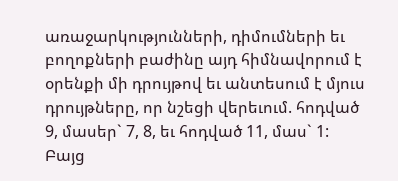առաջարկությունների, դիմումների եւ բողոքների բաժինը այդ հիմնավորում է օրենքի մի դրույթով եւ անտեսում է մյուս դրույթները, որ նշեցի վերեւում. հոդված 9, մասեր` 7, 8, եւ հոդված 11, մաս` 1: Բայց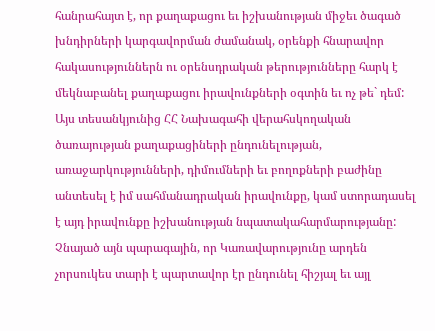հանրահայտ է, որ քաղաքացու եւ իշխանության միջեւ ծագած խնդիրների կարգավորման ժամանակ, օրենքի հնարավոր հակասություններն ու օրենսդրական թերությունները հարկ է մեկնաբանել քաղաքացու իրավունքների օգտին եւ ոչ թե` դեմ: Այս տեսանկյունից ՀՀ Նախագահի վերահսկողական ծառայության քաղաքացիների ընդունելության, առաջարկությունների, դիմումների եւ բողոքների բաժինը անտեսել է իմ սահմանադրական իրավունքը, կամ ստորադասել է այդ իրավունքը իշխանության նպատակահարմարությանը: Չնայած այն պարագային, որ Կառավարությունը արդեն չորսուկես տարի է պարտավոր էր ընդունել հիշյալ եւ այլ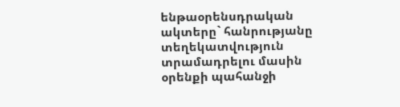ենթաօրենսդրական ակտերը` հանրությանը տեղեկատվություն տրամադրելու մասին օրենքի պահանջի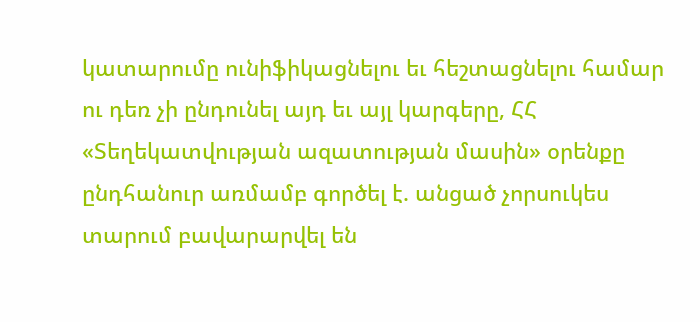կատարումը ունիֆիկացնելու եւ հեշտացնելու համար ու դեռ չի ընդունել այդ եւ այլ կարգերը, ՀՀ «Տեղեկատվության ազատության մասին» օրենքը ընդհանուր առմամբ գործել է. անցած չորսուկես տարում բավարարվել են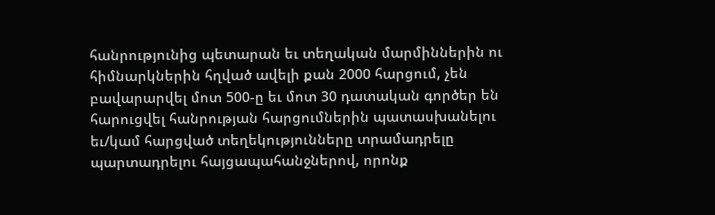հանրությունից պետարան եւ տեղական մարմիններին ու հիմնարկներին հղված ավելի քան 2000 հարցում, չեն բավարարվել մոտ 500-ը եւ մոտ 30 դատական գործեր են հարուցվել հանրության հարցումներին պատասխանելու եւ/կամ հարցված տեղեկությունները տրամադրելը պարտադրելու հայցապահանջներով, որոնք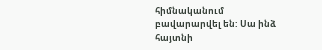հիմնականում բավարարվել են: Սա ինձ հայտնի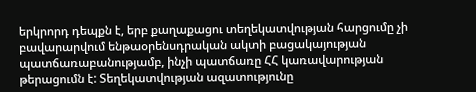երկրորդ դեպքն է, երբ քաղաքացու տեղեկատվության հարցումը չի բավարարվում ենթաօրենսդրական ակտի բացակայության պատճառաբանությամբ, ինչի պատճառը ՀՀ կառավարության թերացումն է: Տեղեկատվության ազատությունը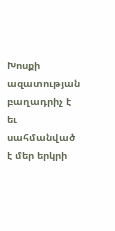Խոսքի ազատության բաղադրիչ է եւ սահմանված է մեր երկրի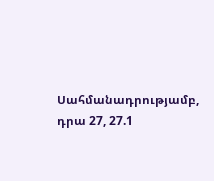Սահմանադրությամբ, դրա 27, 27.1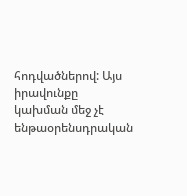հոդվածներով: Այս իրավունքը կախման մեջ չէ ենթաօրենսդրական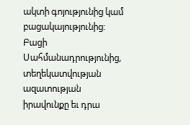ակտի գոյությունից կամ բացակայությունից: Բացի Սահմանադրությունից, տեղեկատվության ազատության իրավունքը եւ դրա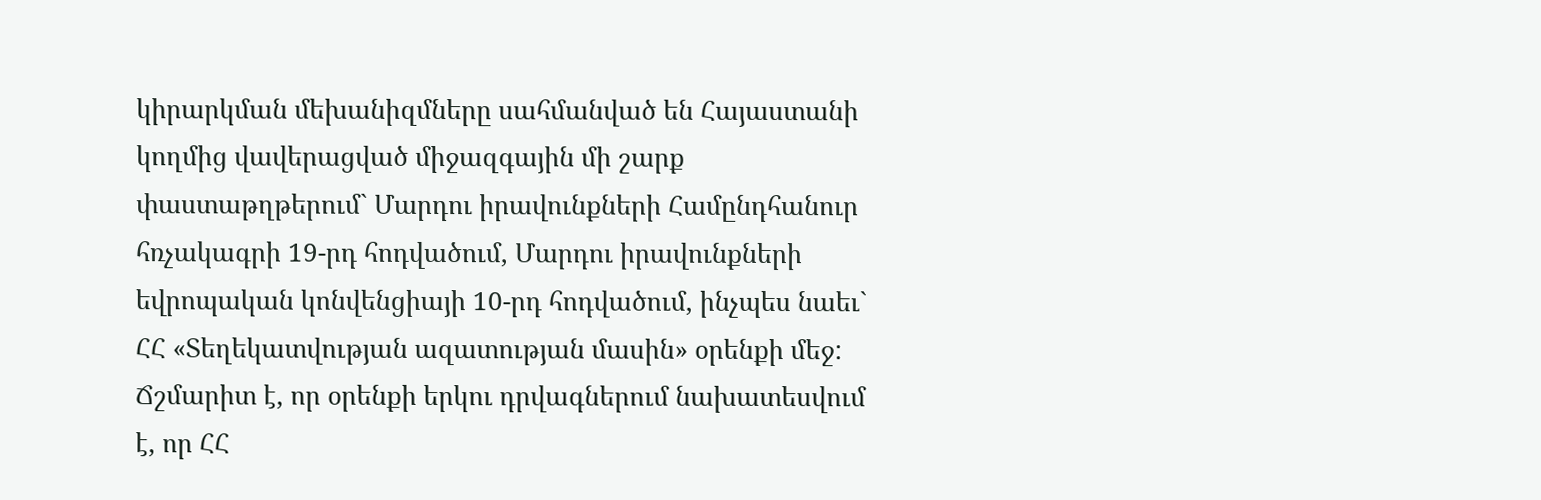կիրարկման մեխանիզմները սահմանված են Հայաստանի կողմից վավերացված միջազգային մի շարք փաստաթղթերում` Մարդու իրավունքների Համընդհանուր հռչակագրի 19-րդ հոդվածում, Մարդու իրավունքների եվրոպական կոնվենցիայի 10-րդ հոդվածում, ինչպես նաեւ` ՀՀ «Տեղեկատվության ազատության մասին» օրենքի մեջ: Ճշմարիտ է, որ օրենքի երկու դրվագներում նախատեսվում է, որ ՀՀ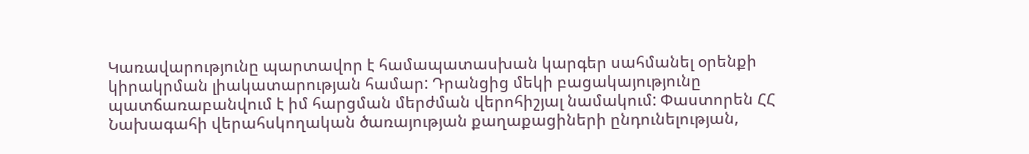Կառավարությունը պարտավոր է համապատասխան կարգեր սահմանել օրենքի կիրակրման լիակատարության համար: Դրանցից մեկի բացակայությունը պատճառաբանվում է իմ հարցման մերժման վերոհիշյալ նամակում: Փաստորեն ՀՀ Նախագահի վերահսկողական ծառայության քաղաքացիների ընդունելության,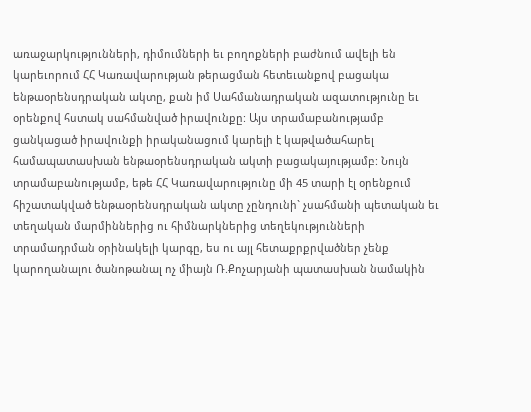առաջարկությունների, դիմումների եւ բողոքների բաժնում ավելի են կարեւորում ՀՀ Կառավարության թերացման հետեւանքով բացակա ենթաօրենսդրական ակտը, քան իմ Սահմանադրական ազատությունը եւ օրենքով հստակ սահմանված իրավունքը: Այս տրամաբանությամբ ցանկացած իրավունքի իրականացում կարելի է կաթվածահարել համապատասխան ենթաօրենսդրական ակտի բացակայությամբ: Նույն տրամաբանությամբ, եթե ՀՀ Կառավարությունը մի 45 տարի էլ օրենքում հիշատակված ենթաօրենսդրական ակտը չընդունի` չսահմանի պետական եւ տեղական մարմիններից ու հիմնարկներից տեղեկությունների տրամադրման օրինակելի կարգը, ես ու այլ հետաքրքրվածներ չենք կարողանալու ծանոթանալ ոչ միայն Ռ.Քոչարյանի պատասխան նամակին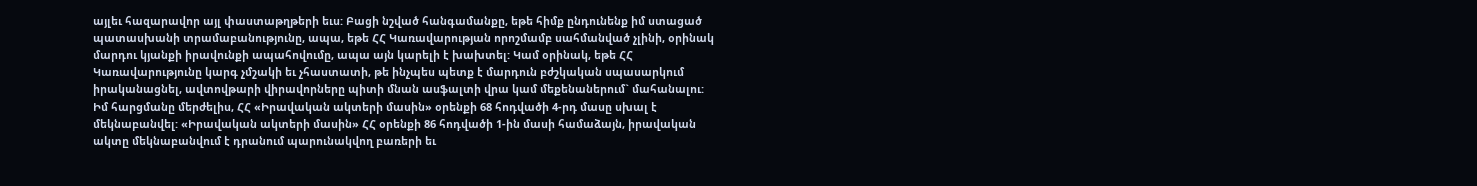այլեւ հազարավոր այլ փաստաթղթերի եւս: Բացի նշված հանգամանքը, եթե հիմք ընդունենք իմ ստացած պատասխանի տրամաբանությունը, ապա, եթե ՀՀ Կառավարության որոշմամբ սահմանված չլինի, օրինակ մարդու կյանքի իրավունքի ապահովումը, ապա այն կարելի է խախտել: Կամ օրինակ, եթե ՀՀ Կառավարությունը կարգ չմշակի եւ չհաստատի, թե ինչպես պետք է մարդուն բժշկական սպասարկում իրականացնել, ավտովթարի վիրավորները պիտի մնան ասֆալտի վրա կամ մեքենաներում` մահանալու: Իմ հարցմանը մերժելիս, ՀՀ «Իրավական ակտերի մասին» օրենքի 68 հոդվածի 4-րդ մասը սխալ է մեկնաբանվել: «Իրավական ակտերի մասին» ՀՀ օրենքի 86 հոդվածի 1-ին մասի համաձայն, իրավական ակտը մեկնաբանվում է դրանում պարունակվող բառերի եւ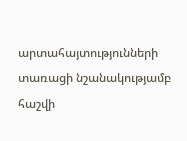արտահայտությունների տառացի նշանակությամբ հաշվի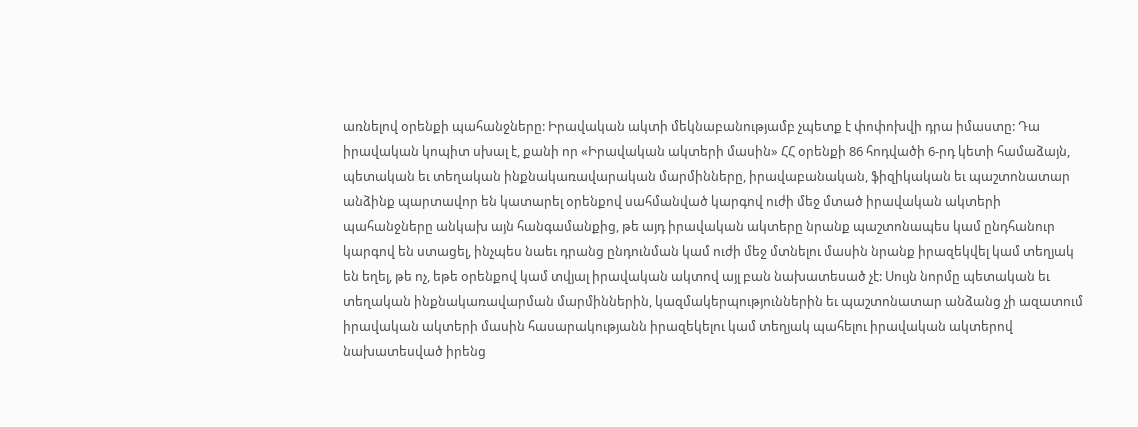առնելով օրենքի պահանջները: Իրավական ակտի մեկնաբանությամբ չպետք է փոփոխվի դրա իմաստը: Դա իրավական կոպիտ սխալ է, քանի որ «Իրավական ակտերի մասին» ՀՀ օրենքի 86 հոդվածի 6-րդ կետի համաձայն, պետական եւ տեղական ինքնակառավարական մարմինները, իրավաբանական, ֆիզիկական եւ պաշտոնատար անձինք պարտավոր են կատարել օրենքով սահմանված կարգով ուժի մեջ մտած իրավական ակտերի պահանջները անկախ այն հանգամանքից, թե այդ իրավական ակտերը նրանք պաշտոնապես կամ ընդհանուր կարգով են ստացել, ինչպես նաեւ դրանց ընդունման կամ ուժի մեջ մտնելու մասին նրանք իրազեկվել կամ տեղյակ են եղել, թե ոչ, եթե օրենքով կամ տվյալ իրավական ակտով այլ բան նախատեսած չէ: Սույն նորմը պետական եւ տեղական ինքնակառավարման մարմիններին, կազմակերպություններին եւ պաշտոնատար անձանց չի ազատում իրավական ակտերի մասին հասարակությանն իրազեկելու կամ տեղյակ պահելու իրավական ակտերով նախատեսված իրենց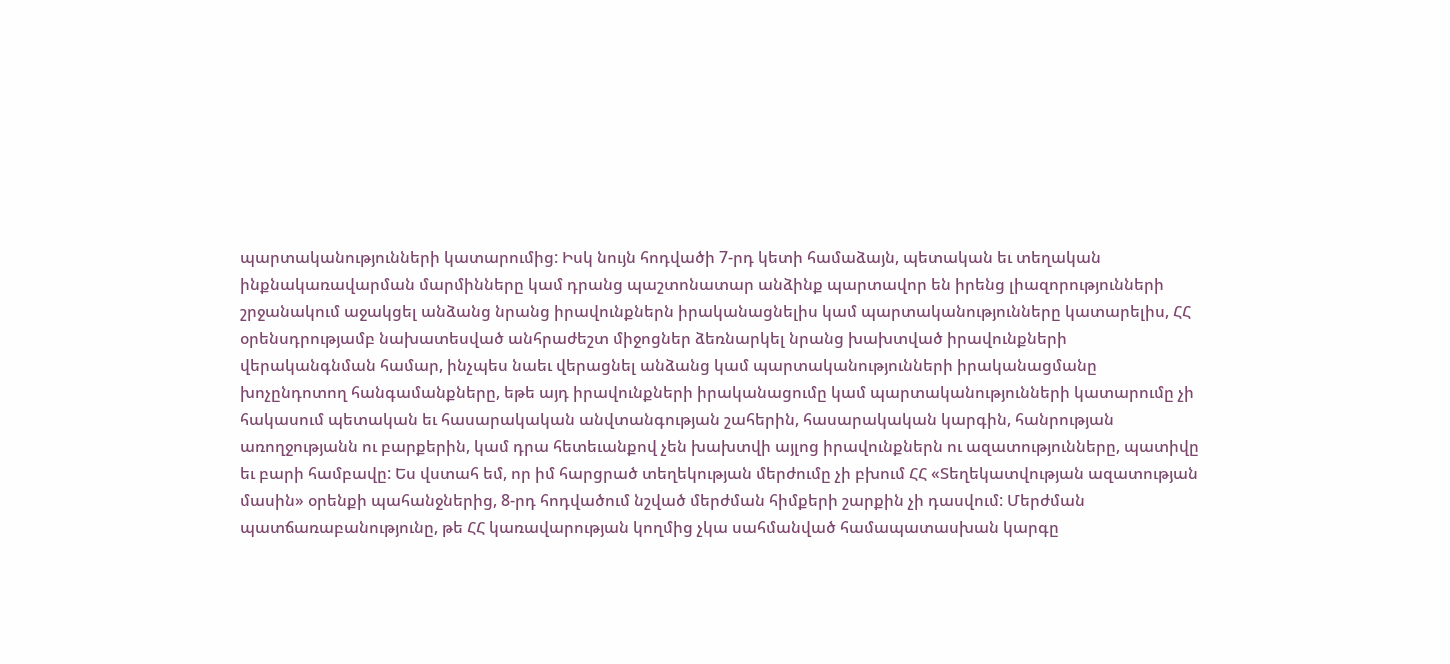պարտականությունների կատարումից: Իսկ նույն հոդվածի 7-րդ կետի համաձայն, պետական եւ տեղական ինքնակառավարման մարմինները կամ դրանց պաշտոնատար անձինք պարտավոր են իրենց լիազորությունների շրջանակում աջակցել անձանց նրանց իրավունքներն իրականացնելիս կամ պարտականությունները կատարելիս, ՀՀ օրենսդրությամբ նախատեսված անհրաժեշտ միջոցներ ձեռնարկել նրանց խախտված իրավունքների վերականգնման համար, ինչպես նաեւ վերացնել անձանց կամ պարտականությունների իրականացմանը խոչընդոտող հանգամանքները, եթե այդ իրավունքների իրականացումը կամ պարտականությունների կատարումը չի հակասում պետական եւ հասարակական անվտանգության շահերին, հասարակական կարգին, հանրության առողջությանն ու բարքերին, կամ դրա հետեւանքով չեն խախտվի այլոց իրավունքներն ու ազատությունները, պատիվը եւ բարի համբավը: Ես վստահ եմ, որ իմ հարցրած տեղեկության մերժումը չի բխում ՀՀ «Տեղեկատվության ազատության մասին» օրենքի պահանջներից, 8-րդ հոդվածում նշված մերժման հիմքերի շարքին չի դասվում: Մերժման պատճառաբանությունը, թե ՀՀ կառավարության կողմից չկա սահմանված համապատասխան կարգը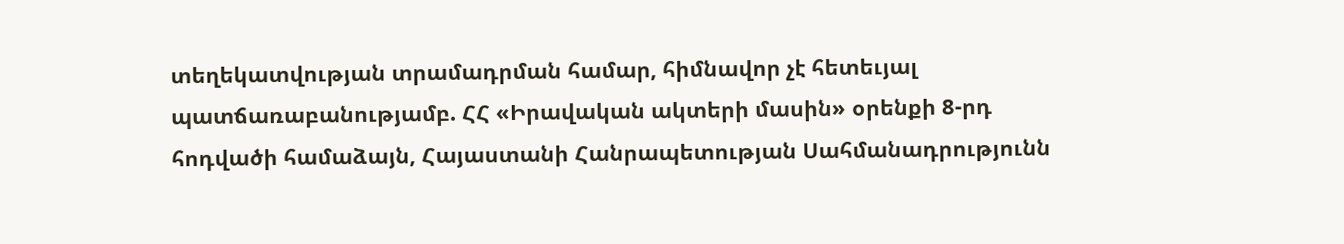տեղեկատվության տրամադրման համար, հիմնավոր չէ հետեւյալ պատճառաբանությամբ. ՀՀ «Իրավական ակտերի մասին» օրենքի 8-րդ հոդվածի համաձայն, Հայաստանի Հանրապետության Սահմանադրությունն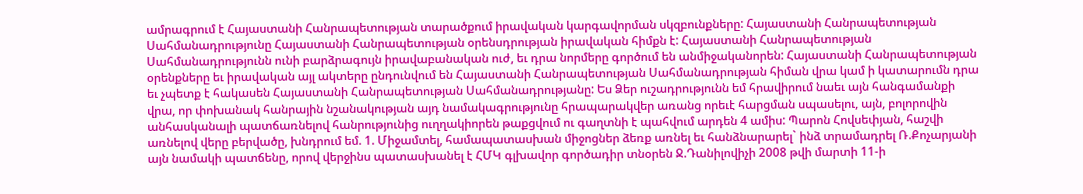ամրագրում է Հայաստանի Հանրապետության տարածքում իրավական կարգավորման սկզբունքները: Հայաստանի Հանրապետության Սահմանադրությունը Հայաստանի Հանրապետության օրենսդրության իրավական հիմքն է: Հայաստանի Հանրապետության Սահմանադրությունն ունի բարձրագույն իրավաբանական ուժ, եւ դրա նորմերը գործում են անմիջականորեն: Հայաստանի Հանրապետության օրենքները եւ իրավական այլ ակտերը ընդունվում են Հայաստանի Հանրապետության Սահմանադրության հիման վրա կամ ի կատարումն դրա եւ չպետք է հակասեն Հայաստանի Հանրապետության Սահմանադրությանը: Ես Ձեր ուշադրությունն եմ հրավիրում նաեւ այն հանգամանքի վրա, որ փոխանակ հանրային նշանակության այդ նամակագրությունը հրապարակվեր առանց որեւէ հարցման սպասելու, այն, բոլորովին անհասկանալի պատճառնելով հանրությունից ուղղակիորեն թաքցվում ու գաղտնի է պահվում արդեն 4 ամիս: Պարոն Հովսեփյան, հաշվի առնելով վերը բերվածը, խնդրում եմ. 1. Միջամտել, համապատասխան միջոցներ ձեռք առնել եւ հանձնարարել` ինձ տրամադրել Ռ.Քոչարյանի այն նամակի պատճենը, որով վերջինս պատասխանել է ՀՄԿ գլխավոր գործադիր տնօրեն Ջ.Դանիլովիչի 2008 թվի մարտի 11-ի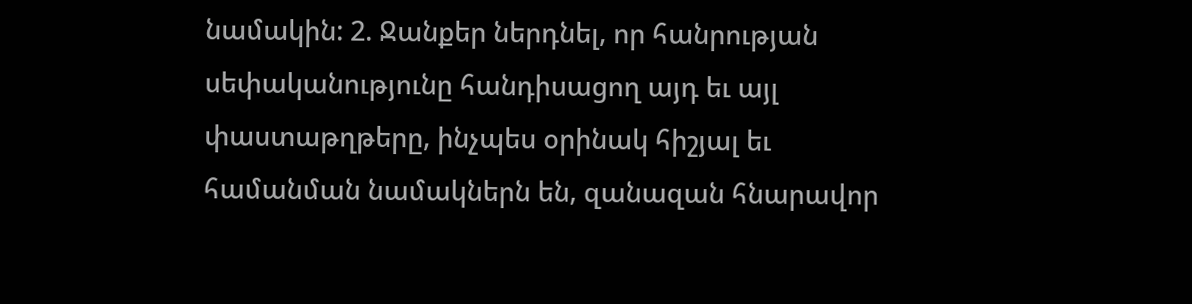նամակին: 2. Ջանքեր ներդնել, որ հանրության սեփականությունը հանդիսացող այդ եւ այլ փաստաթղթերը, ինչպես օրինակ հիշյալ եւ համանման նամակներն են, զանազան հնարավոր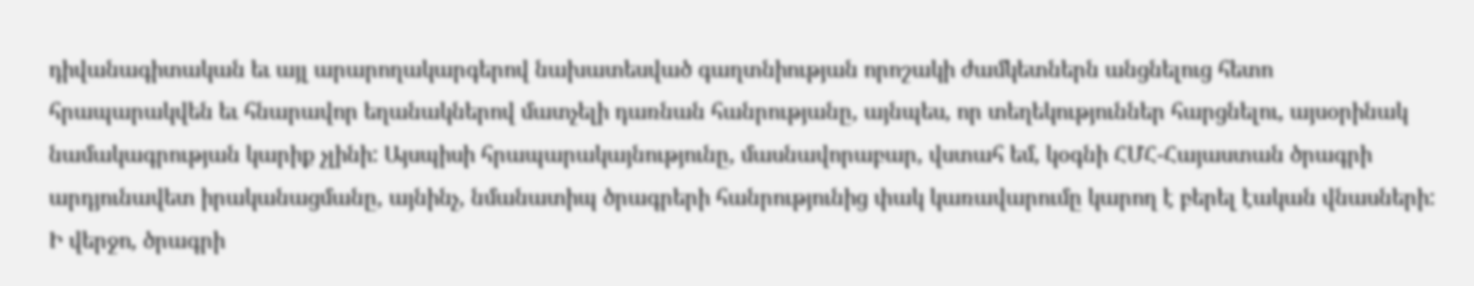դիվանագիտական եւ այլ արարողակարգերով նախատեսված գաղտնիության որոշակի ժամկետներն անցնելուց հետո հրապարակվեն եւ հնարավոր եղանակներով մատչելի դառնան հանրությանը, այնպես, որ տեղեկություններ հարցնելու, այսօրինակ նամակագրության կարիք չլինի: Այսպիսի հրապարակայնությունը, մասնավորաբար, վստահ եմ, կօգնի ՀՄՀ-Հայաստան ծրագրի արդյունավետ իրականացմանը, այնինչ, նմանատիպ ծրագրերի հանրությունից փակ կառավարումը կարող է բերել էական վնասների: Ի վերջո, ծրագրի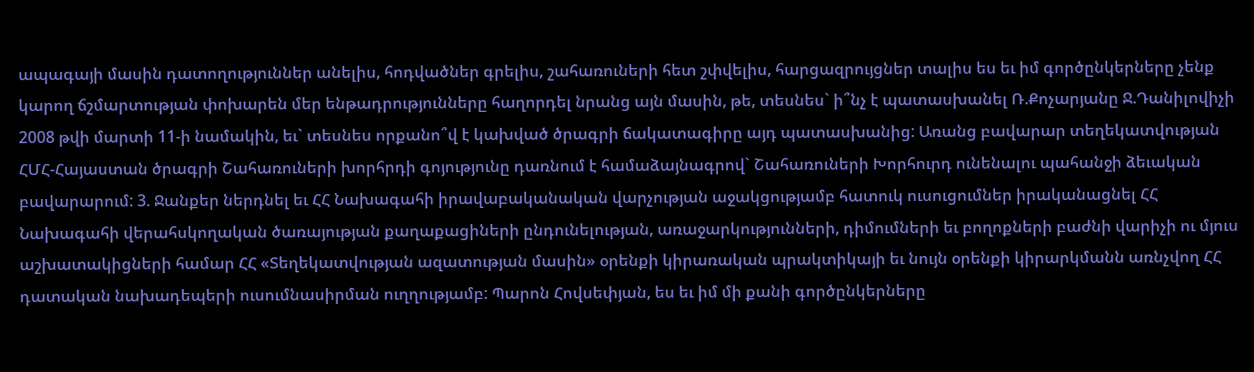ապագայի մասին դատողություններ անելիս, հոդվածներ գրելիս, շահառուների հետ շփվելիս, հարցազրույցներ տալիս ես եւ իմ գործընկերները չենք կարող ճշմարտության փոխարեն մեր ենթադրությունները հաղորդել նրանց այն մասին, թե, տեսնես` ի՞նչ է պատասխանել Ռ.Քոչարյանը Ջ.Դանիլովիչի 2008 թվի մարտի 11-ի նամակին, եւ` տեսնես որքանո՞վ է կախված ծրագրի ճակատագիրը այդ պատասխանից: Առանց բավարար տեղեկատվության ՀՄՀ-Հայաստան ծրագրի Շահառուների խորհրդի գոյությունը դառնում է համաձայնագրով` Շահառուների Խորհուրդ ունենալու պահանջի ձեւական բավարարում: 3. Ջանքեր ներդնել եւ ՀՀ Նախագահի իրավաբականական վարչության աջակցությամբ հատուկ ուսուցումներ իրականացնել ՀՀ Նախագահի վերահսկողական ծառայության քաղաքացիների ընդունելության, առաջարկությունների, դիմումների եւ բողոքների բաժնի վարիչի ու մյուս աշխատակիցների համար ՀՀ «Տեղեկատվության ազատության մասին» օրենքի կիրառական պրակտիկայի եւ նույն օրենքի կիրարկմանն առնչվող ՀՀ դատական նախադեպերի ուսումնասիրման ուղղությամբ: Պարոն Հովսեփյան, ես եւ իմ մի քանի գործընկերները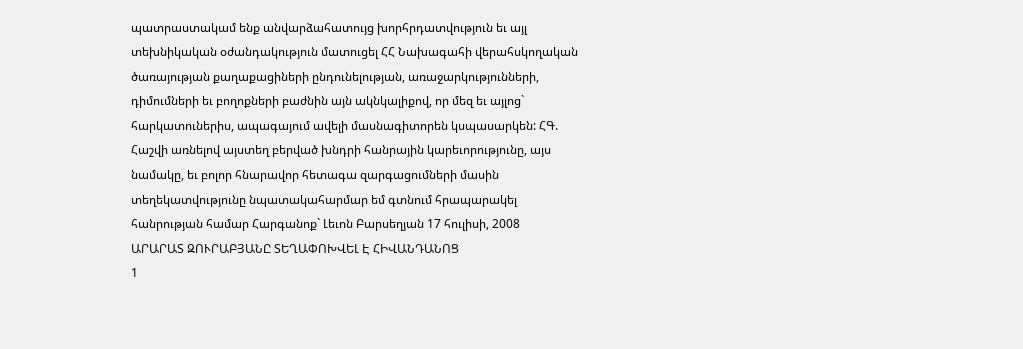պատրաստակամ ենք անվարձահատույց խորհրդատվություն եւ այլ տեխնիկական օժանդակություն մատուցել ՀՀ Նախագահի վերահսկողական ծառայության քաղաքացիների ընդունելության, առաջարկությունների, դիմումների եւ բողոքների բաժնին այն ակնկալիքով, որ մեզ եւ այլոց` հարկատուներիս, ապագայում ավելի մասնագիտորեն կսպասարկեն: ՀԳ. Հաշվի առնելով այստեղ բերված խնդրի հանրային կարեւորությունը, այս նամակը, եւ բոլոր հնարավոր հետագա զարգացումների մասին տեղեկատվությունը նպատակահարմար եմ գտնում հրապարակել հանրության համար Հարգանոք` Լեւոն Բարսեղյան 17 հուլիսի, 2008
ԱՐԱՐԱՏ ԶՈՒՐԱԲՅԱՆԸ ՏԵՂԱՓՈԽՎԵԼ Է ՀԻՎԱՆԴԱՆՈՑ
1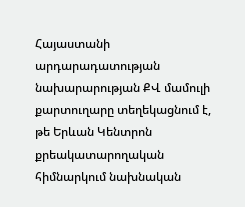Հայաստանի արդարադատության նախարարության ՔՎ մամուլի քարտուղարը տեղեկացնում է, թե Երևան Կենտրոն քրեակատարողական հիմնարկում նախնական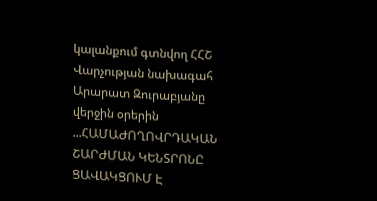կալանքում գտնվող ՀՀՇ Վարչության նախագահ Արարատ Զուրաբյանը վերջին օրերին ...ՀԱՄԱԺՈՂՈՎՐԴԱԿԱՆ ՇԱՐԺՄԱՆ ԿԵՆՏՐՈՆԸ ՑԱՎԱԿՑՈՒՄ Է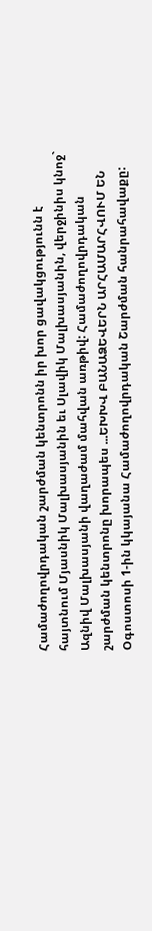Համաժողովրդական շարժման կենտրոնն իր խոր ցավակցությունն է հայտնում Մյասնիկ Մալխասյանին եւ Սլավիկ Մալխասյանին, վերջինիս կնոջ` Ազնիվ Մալխասյանի վաղաժամ մահվան առթիվ: Համաժողովրդական շարժման կենտրոնը խորապես ...ԵԽԽՎ ԲԱՆԱՁԵՎԵՐՆ ԱՐՀԱՄԱՐՀՎՈՒՄ ԵՆ
Օգոստոսի 1-ին կկայանա Համաժողովրդական Շարժման հանրահավաքը: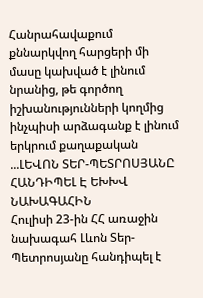Հանրահավաքում քննարկվող հարցերի մի մասը կախված է լինում նրանից, թե գործող իշխանությունների կողմից ինչպիսի արձագանք է լինում երկրում քաղաքական ...ԼԵՎՈՆ ՏԵՐ-ՊԵՏՐՈՍՅԱՆԸ ՀԱՆԴԻՊԵԼ Է ԵԽԽՎ ՆԱԽԱԳԱՀԻՆ
Հուլիսի 23-ին ՀՀ առաջին նախագահ Լևոն Տեր-Պետրոսյանը հանդիպել է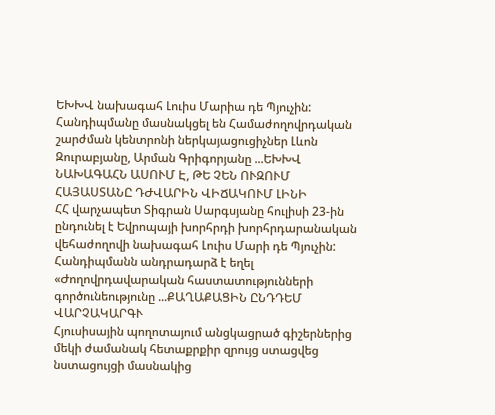ԵԽԽՎ նախագահ Լուիս Մարիա դե Պյուչին: Հանդիպմանը մասնակցել են Համաժողովրդական շարժման կենտրոնի ներկայացուցիչներ Լևոն Զուրաբյանը, Արման Գրիգորյանը ...ԵԽԽՎ ՆԱԽԱԳԱՀՆ ԱՍՈՒՄ Է, ԹԵ ՉԵՆ ՈՒԶՈՒՄ ՀԱՅԱՍՏԱՆԸ ԴԺՎԱՐԻՆ ՎԻՃԱԿՈՒՄ ԼԻՆԻ
ՀՀ վարչապետ Տիգրան Սարգսյանը հուլիսի 23-ին ընդունել է Եվրոպայի խորհրդի խորհրդարանական վեհաժողովի նախագահ Լուիս Մարի դե Պյուչին: Հանդիպմանն անդրադարձ է եղել «Ժողովրդավարական հաստատությունների գործունեությունը ...ՔԱՂԱՔԱՑԻՆ ԸՆԴԴԵՄ ՎԱՐՉԱԿԱՐԳՒ
Հյուսիսային պողոտայում անցկացրած գիշերներից մեկի ժամանակ հետաքրքիր զրույց ստացվեց նստացույցի մասնակից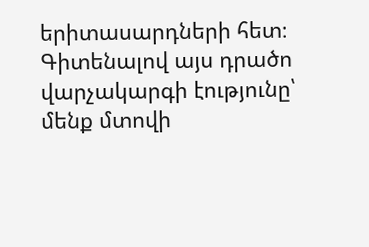երիտասարդների հետ։ Գիտենալով այս դրածո վարչակարգի էությունը՝ մենք մտովի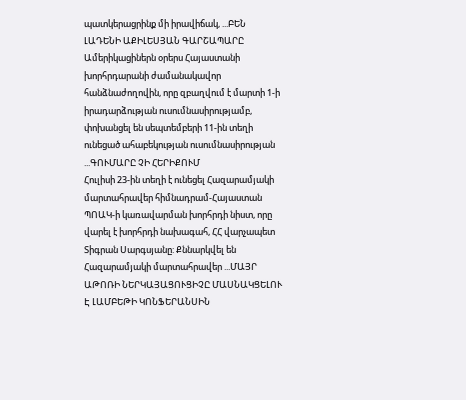պատկերացրինք մի իրավիճակ, ...ԲԵՆ ԼԱԴԵՆԻ ԱՔԻԼԵՍՅԱՆ ԳԱՐՇԱՊԱՐԸ
Ամերիկացիներն օրերս Հայաստանի խորհրդարանի ժամանակավոր հանձնաժողովին, որը զբաղվում է մարտի 1-ի իրադարձության ուսումնասիրությամբ, փոխանցել են սեպտեմբերի 11-ին տեղի ունեցած ահաբեկության ուսումնասիրության ...ԳՈՒՄԱՐԸ ՉԻ ՀԵՐԻՔՈՒՄ
Հուլիսի 23-ին տեղի է ունեցել Հազարամյակի մարտահրավեր հիմնադրամ-Հայաստան ՊՈԱԿ-ի կառավարման խորհրդի նիստ, որը վարել է խորհրդի նախագահ, ՀՀ վարչապետ Տիգրան Սարգսյանը: Քննարկվել են Հազարամյակի մարտահրավեր ...ՄԱՅՐ ԱԹՈՌԻ ՆԵՐԿԱՅԱՑՈՒՑԻՉԸ ՄԱՍՆԱԿՑԵԼՈՒ Է ԼԱՄԲԵԹԻ ԿՈՆՖԵՐԱՆՍԻՆ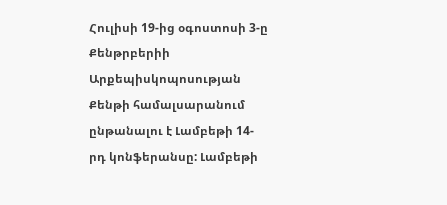Հուլիսի 19-ից օգոստոսի 3-ը Քենթրբերիի Արքեպիսկոպոսության Քենթի համալսարանում ընթանալու է Լամբեթի 14-րդ կոնֆերանսը: Լամբեթի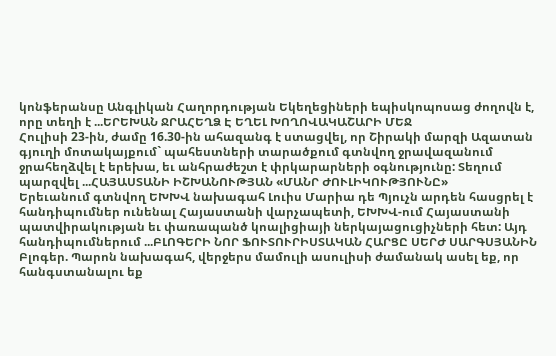կոնֆերանսը Անգլիկան Հաղորդության Եկեղեցիների եպիսկոպոսաց ժողովն է, որը տեղի է ...ԵՐԵԽԱՆ ՋՐԱՀԵՂՁ Է ԵՂԵԼ ԽՈՂՈՎԱԿԱՇԱՐԻ ՄԵՋ
Հուլիսի 23-ին, ժամը 16.30-ին ահազանգ է ստացվել, որ Շիրակի մարզի Ազատան գյուղի մոտակայքում` պահեստների տարածքում գտնվող ջրավազանում ջրահեղձվել է երեխա, եւ անհրաժեշտ է փրկարարների օգնությունը: Տեղում պարզվել ...ՀԱՅԱՍՏԱՆԻ ԻՇԽԱՆՈՒԹՅԱՆ «ՄԱՆՐ ԺՈՒԼԻԿՈՒԹՅՈՒՆԸ»
Երեւանում գտնվող ԵԽԽՎ նախագահ Լուիս Մարիա դե Պյուչն արդեն հասցրել է հանդիպումներ ունենալ Հայաստանի վարչապետի, ԵԽԽՎ-ում Հայաստանի պատվիրակության եւ փառապանծ կոալիցիայի ներկայացուցիչների հետ: Այդ հանդիպումներում ...ԲԼՈԳԵՐԻ ՆՈՐ ՖՈՒՏՈՒՐԻՍՏԱԿԱՆ ՀԱՐՑԸ ՍԵՐԺ ՍԱՐԳՍՅԱՆԻՆ
Բլոգեր. Պարոն նախագահ, վերջերս մամուլի ասուլիսի ժամանակ ասել եք, որ հանգստանալու եք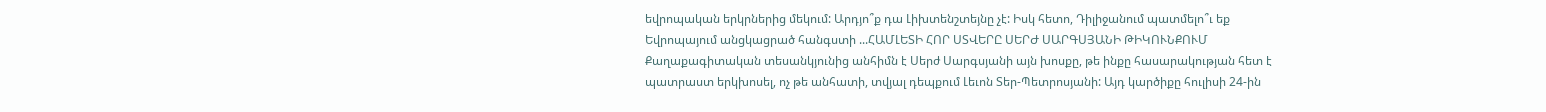եվրոպական երկրներից մեկում: Արդյո՞ք դա Լիխտենշտեյնը չէ: Իսկ հետո, Դիլիջանում պատմելո՞ւ եք Եվրոպայում անցկացրած հանգստի ...ՀԱՄԼԵՏԻ ՀՈՐ ՍՏՎԵՐԸ ՍԵՐԺ ՍԱՐԳՍՅԱՆԻ ԹԻԿՈՒՆՔՈՒՄ
Քաղաքագիտական տեսանկյունից անհիմն է Սերժ Սարգսյանի այն խոսքը, թե ինքը հասարակության հետ է պատրաստ երկխոսել, ոչ թե անհատի, տվյալ դեպքում Լեւոն Տեր-Պետրոսյանի: Այդ կարծիքը հուլիսի 24-ին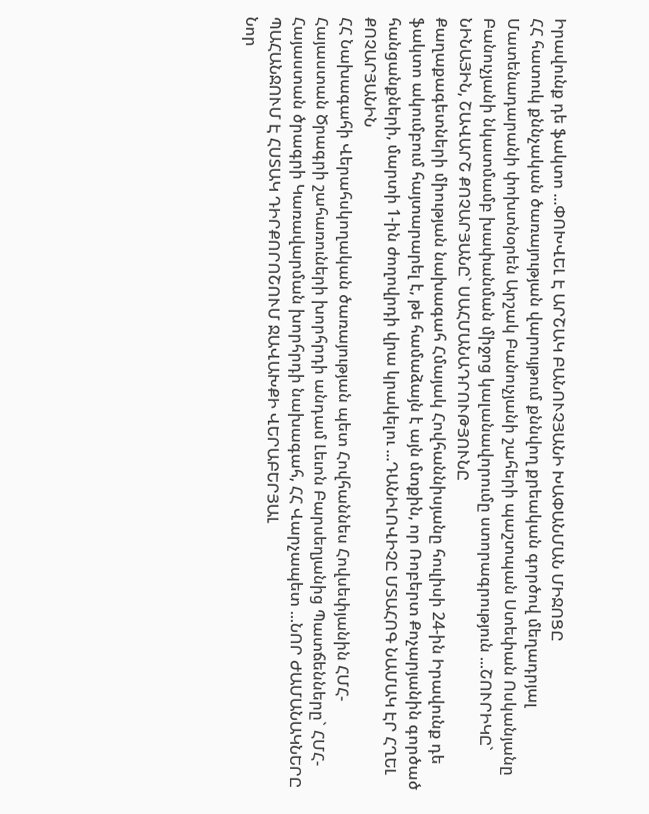Իրավունք դե ֆակտո ...ՓՈԽՎԵԼ Է ԱՐՇԱԿ ԲԱՆՈՒՉՅԱՆԻ ԽԱՓԱՆՄԱՆ ՄԻՋՈՑԸ
ՀՀ հատուկ քննչական ծառայության վարույթում քննվող քրեական գործով մեղադրյալ Մատենադարանի փոխտնօրեն Արշակ Բանուչյանի շահերի պաշտպան Ստեփան Ոսկանյանը Բանուչյանի նկատմամբ խափանման միջոց կալանավորումը ստորագրություն ...ՇՈՒՐԻԿԸ` ՆԻՆԱՅԻՆ, ՇԱՎԱՐՇ ՔՈՉԱՐՅԱՆԸ` ՍԱՀՄԱՆԱԴՐՈՒԹՅՈՒՆԸ
Քաղաքագետների միության նախագահ Հմայակ Հովհաննիսյանը հուլիսի 24-ին Իրավունք դե ֆակտո ակումբում հայտարարել է, թե համաձայն է այն մտքին, որ Ռոբերտ Քոչարյանին գործած հանցանքների, մարտի 1-ին ժողովրդի վրա կրակելու ...ԴԱՆԻԼՈՎԻՉԸ ՄՏԱՀՈԳ ՆԱՄԱԿ ԷՐ ՀՂԵԼ ՔՈՉԱՐՅԱՆԻՆ
ՀՀ Նախագահի Վերահսկողական ծառայության պետ Հովհաննես Հովսեփյանին ՀՄՀ-Հայաստան Ծրագրի շահառուների խորհրդի անդամ Լեւոն Բարսեղյանից Պատճենները` ՀՄՀ-Հայաստան ծրագրի Կառավարման խորհրդի նախագահ, ՀՀ Վարչապետ ...ՆՈՐ ԺԱՄԱՆԱԿՆԵՐԸ ՊԱՀԱՆՋՈՒՄ Է ՀՍՏԱԿ ԴԻՐՔՈՐՈՇՈՒՄ ՋԱՎԱԽՔԻ ՎԵՐԱԲԵՐՅԱԼ
Նոր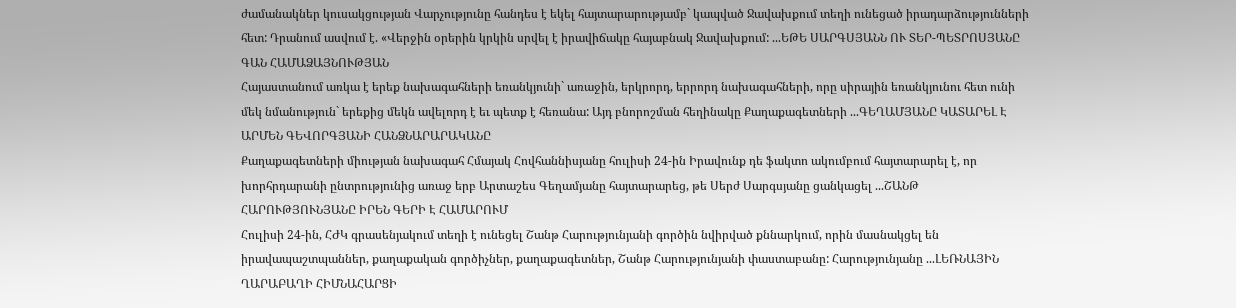ժամանակներ կուսակցության Վարչությունը հանդես է եկել հայտարարությամբ` կապված Ջավախքում տեղի ունեցած իրադարձությունների հետ: Դրանում ասվում է. «Վերջին օրերին կրկին սրվել է իրավիճակը հայաբնակ Ջավախքում: ...ԵԹԵ ՍԱՐԳՍՅԱՆՆ ՈՒ ՏԵՐ-ՊԵՏՐՈՍՅԱՆԸ ԳԱՆ ՀԱՄԱՁԱՅՆՈՒԹՅԱՆ
Հայաստանում առկա է երեք նախագահների եռանկյունի` առաջին, երկրորդ, երրորդ նախագահների, որը սիրային եռանկյունու հետ ունի մեկ նմանություն` երեքից մեկն ավելորդ է եւ պետք է հեռանա: Այդ բնորոշման հեղինակը Քաղաքագետների ...ԳԵՂԱՄՅԱՆԸ ԿԱՏԱՐԵԼ Է ԱՐՄԵՆ ԳԵՎՈՐԳՅԱՆԻ ՀԱՆՁՆԱՐԱՐԱԿԱՆԸ
Քաղաքագետների միության նախագահ Հմայակ Հովհաննիսյանը հուլիսի 24-ին Իրավունք դե ֆակտո ակումբում հայտարարել է, որ խորհրդարանի ընտրությունից առաջ երբ Արտաշես Գեղամյանը հայտարարեց, թե Սերժ Սարգսյանը ցանկացել ...ՇԱՆԹ ՀԱՐՈՒԹՅՈՒՆՅԱՆԸ ԻՐԵՆ ԳԵՐԻ Է ՀԱՄԱՐՈՒՄ
Հուլիսի 24-ին, ՀԺԿ գրասենյակում տեղի է ունեցել Շանթ Հարությունյանի գործին նվիրված քննարկում, որին մասնակցել են իրավապաշտպաններ, քաղաքական գործիչներ, քաղաքագետներ, Շանթ Հարությունյանի փաստաբանը: Հարությունյանը ...ԼԵՌՆԱՅԻՆ ՂԱՐԱԲԱՂԻ ՀԻՄՆԱՀԱՐՑԻ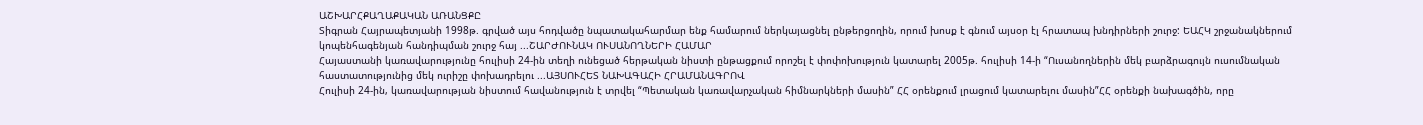ԱՇԽԱՐՀՔԱՂԱՔԱԿԱՆ ԱՌԱՆՑՔԸ
Տիգրան Հայրապետյանի 1998թ. գրված այս հոդվածը նպատակահարմար ենք համարում ներկայացնել ընթերցողին, որում խոսք է գնում այսօր էլ հրատապ խնդիրների շուրջ: ԵԱՀԿ շրջանակներում կոպենհագենյան հանդիպման շուրջ հայ ...ՇԱՐԺՈՒՆԱԿ ՈՒՍԱՆՈՂՆԵՐԻ ՀԱՄԱՐ
Հայաստանի կառավարությունը հուլիսի 24-ին տեղի ունեցած հերթական նիստի ընթացքում որոշել է փոփոխություն կատարել 2005թ. հուլիսի 14-ի “Ուսանողներին մեկ բարձրագույն ուսումնական հաստատությունից մեկ ուրիշը փոխադրելու ...ԱՅՍՈՒՀԵՏ ՆԱԽԱԳԱՀԻ ՀՐԱՄԱՆԱԳՐՈՎ
Հուլիսի 24-ին, կառավարության նիստում հավանություն է տրվել “Պետական կառավարչական հիմնարկների մասին” ՀՀ օրենքում լրացում կատարելու մասին”ՀՀ օրենքի նախագծին, որը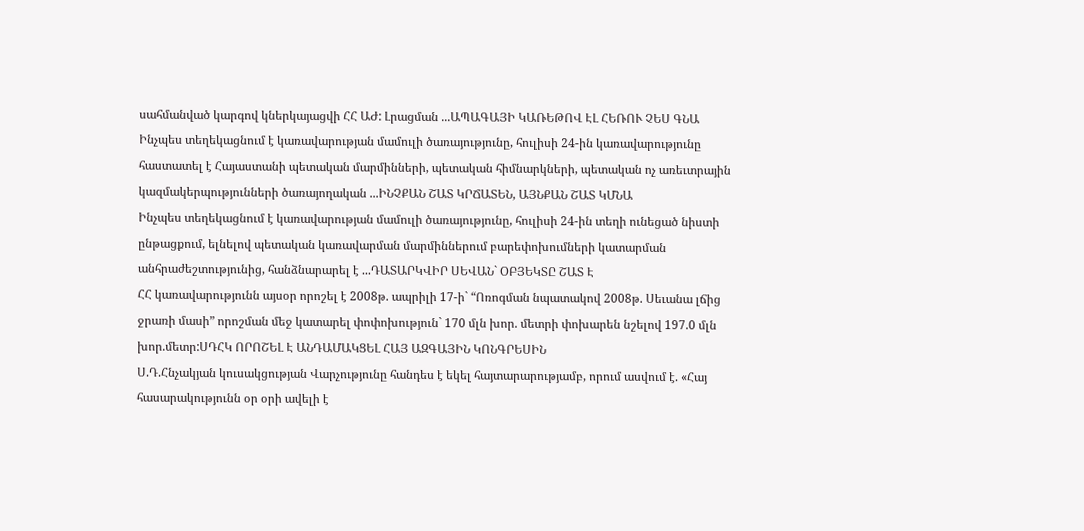սահմանված կարգով կներկայացվի ՀՀ ԱԺ: Լրացման ...ԱՊԱԳԱՅԻ ԿԱՌԵԹՈՎ ԷԼ ՀԵՌՈՒ ՉԵՍ ԳՆԱ
Ինչպես տեղեկացնում է կառավարության մամուլի ծառայությունը, հուլիսի 24-ին կառավարությունը հաստատել է Հայաստանի պետական մարմինների, պետական հիմնարկների, պետական ոչ առեւտրային կազմակերպությունների ծառայողական ...ԻՆՉՔԱՆ ՇԱՏ ԿՐՃԱՏԵՆ, ԱՅՆՔԱՆ ՇԱՏ ԿՄՆԱ
Ինչպես տեղեկացնում է կառավարության մամուլի ծառայությունը, հուլիսի 24-ին տեղի ունեցած նիստի ընթացքում, ելնելով պետական կառավարման մարմիններում բարեփոխումների կատարման անհրաժեշտությունից, հանձնարարել է ...ԴԱՏԱՐԿՎԻՐ ՍԵՎԱՆ` ՕԲՅԵԿՏԸ ՇԱՏ Է
ՀՀ կառավարությունն այսօր որոշել է 2008թ. ապրիլի 17-ի` “Ոռոգման նպատակով 2008թ. Սեւանա լճից ջրառի մասի” որոշման մեջ կատարել փոփոխություն` 170 մլն խոր. մետրի փոխարեն նշելով 197.0 մլն խոր.մետր:ՍԴՀԿ ՈՐՈՇԵԼ Է ԱՆԴԱՄԱԿՑԵԼ ՀԱՅ ԱԶԳԱՅԻՆ ԿՈՆԳՐԵՍԻՆ
Ս.Դ.Հնչակյան կուսակցության Վարչությունը հանդես է եկել հայտարարությամբ, որում ասվում է. «Հայ հասարակությունն օր օրի ավելի է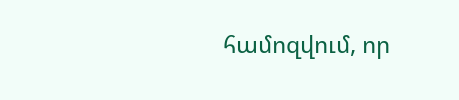համոզվում, որ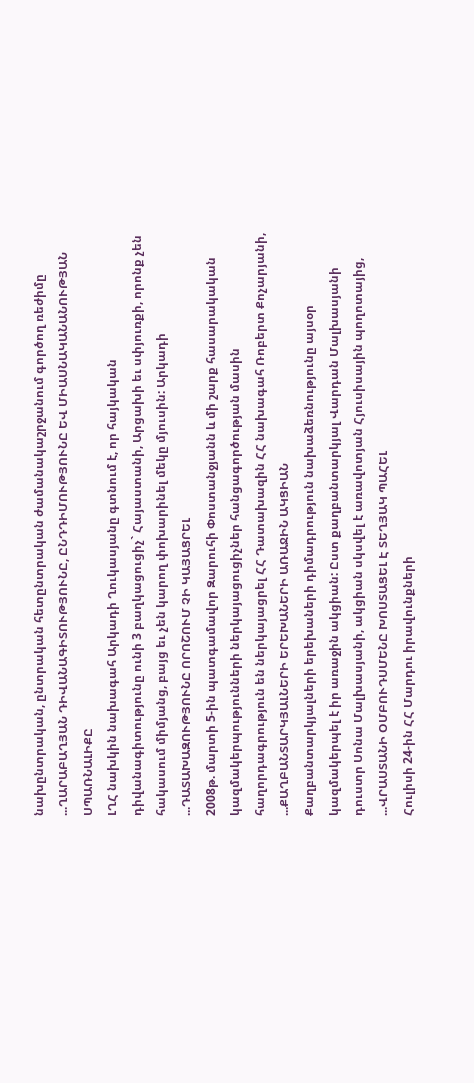նախընտրական, ընտրական հետընտրական ժամանակաշրջանում գործող ռեժիմը ...ՂԱՐԱԲԱՂՅԱՆ ԴԻՎԱՆԱԳԻՏՈՒԹՅՈՒՆԸ, ԸՆԴԴԻՄՈՒԹՅՈՒՆԸ ԵՎ ՄԻԱՍՆԱԿԱՆԱՆՈՒԹՅԱՆ ՍՊԱՌՆԱԼԻՔԸ
ԼՂՀ նախկին նախագահ Արկադի Ղուկասյանը գտնում է, որ հայկական դիվանագիտությունը ունի 3 բաղկացուցիչ` Հայաստանի, Արցախի եւ սփյուռքի, որոնք չեն հակասում միմյանց, բայց եւ չեն կարող փոխարինել մեկը մյուսին: Արկադի ...ԴԱՏԱԽԱԶՈՒԹՅՈՒՆԸ ՈՐՈՇՈՒՄ ՉԻ ԿԱՅԱՑՐԵԼ
2008թ. մարտի 5-ին պատգամավոր Զարուհի Փոստանջյանն և մի շարք հասարակական կազմակերպությունների ներկայացուցիչներ հանցագործության մասին հաղորդագրություն են ներկայացրել ՀՀ Դատախազին ՀՀ նախագահ Ռոբերտ Քոչարյանի, ...ՔԱՂԲԱՆՏԱՐԿՅԱԼՆԵՐԻ ԵՐԵԽԱՆԵՐԻ ԱՌԱՋԻՆ ԱԿՑԻԱՆ
Քաղբանտարկյալների երեխաների դիմադրություն նախաձեռնությունը այսօր կազմակերպել է իր առաջին ակցիան: Ըստ քաղբանտարկյալ Վարդան Մալխասյանի դուստր Սոնա Մալխասյանի, ակցիան սկսվել է առավոտյան Հյուսիսային պողոտայից, ...ՎՐԱՍՏԱՆԻ ՕՄԲՈՒԴՍՄԵՆԸ ԽՈՍՏԱՑԵԼ Է ՏԵՂՅԱԿ ՊԱՀԵԼ
Հուլիսի 24-ին ՀՀ Մարդու իրավունքների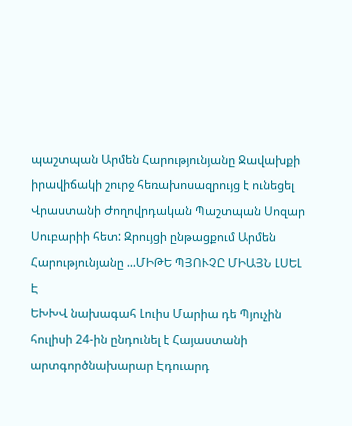պաշտպան Արմեն Հարությունյանը Ջավախքի իրավիճակի շուրջ հեռախոսազրույց է ունեցել Վրաստանի Ժողովրդական Պաշտպան Սոզար Սուբարիի հետ: Զրույցի ընթացքում Արմեն Հարությունյանը ...ՄԻԹԵ ՊՅՈՒՉԸ ՄԻԱՅՆ ԼՍԵԼ Է
ԵԽԽՎ նախագահ Լուիս Մարիա դե Պյուչին հուլիսի 24-ին ընդունել է Հայաստանի արտգործնախարար Էդուարդ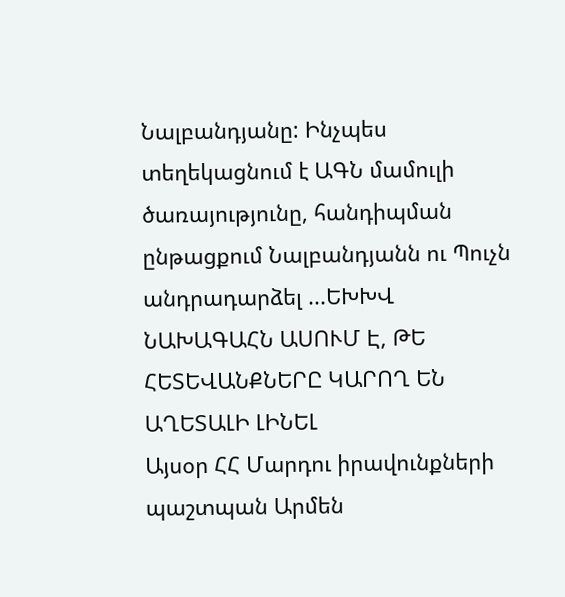Նալբանդյանը: Ինչպես տեղեկացնում է ԱԳՆ մամուլի ծառայությունը, հանդիպման ընթացքում Նալբանդյանն ու Պուչն անդրադարձել ...ԵԽԽՎ ՆԱԽԱԳԱՀՆ ԱՍՈՒՄ Է, ԹԵ ՀԵՏԵՎԱՆՔՆԵՐԸ ԿԱՐՈՂ ԵՆ ԱՂԵՏԱԼԻ ԼԻՆԵԼ
Այսօր ՀՀ Մարդու իրավունքների պաշտպան Արմեն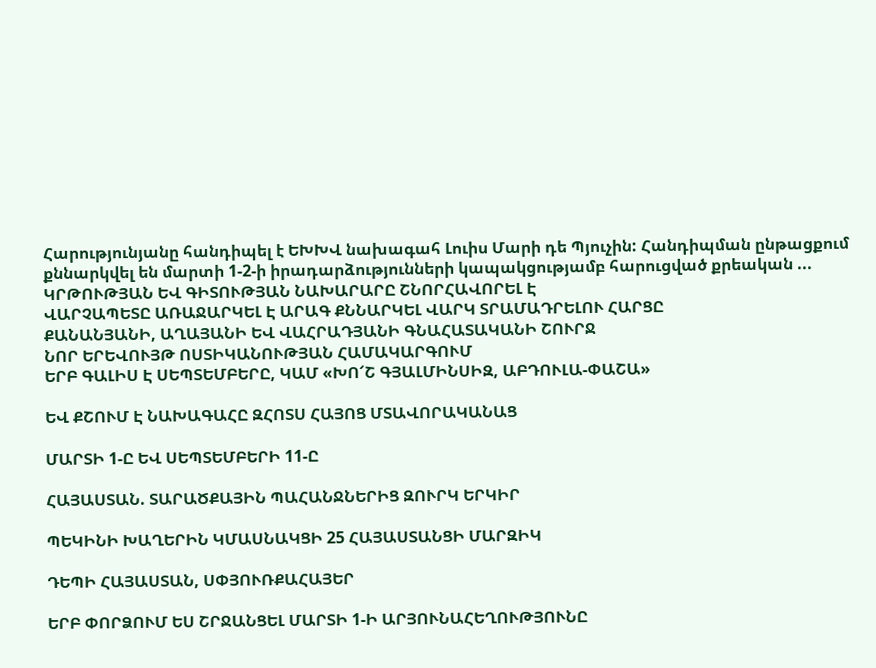Հարությունյանը հանդիպել է ԵԽԽՎ նախագահ Լուիս Մարի դե Պյուչին: Հանդիպման ընթացքում քննարկվել են մարտի 1-2-ի իրադարձությունների կապակցությամբ հարուցված քրեական ...
ԿՐԹՈՒԹՅԱՆ ԵՎ ԳԻՏՈՒԹՅԱՆ ՆԱԽԱՐԱՐԸ ՇՆՈՐՀԱՎՈՐԵԼ Է
ՎԱՐՉԱՊԵՏԸ ԱՌԱՋԱՐԿԵԼ Է ԱՐԱԳ ՔՆՆԱՐԿԵԼ ՎԱՐԿ ՏՐԱՄԱԴՐԵԼՈՒ ՀԱՐՑԸ
ՔԱՆԱՆՅԱՆԻ, ԱՂԱՅԱՆԻ ԵՎ ՎԱՀՐԱԴՅԱՆԻ ԳՆԱՀԱՏԱԿԱՆԻ ՇՈՒՐՋ
ՆՈՐ ԵՐԵՎՈՒՅԹ ՈՍՏԻԿԱՆՈՒԹՅԱՆ ՀԱՄԱԿԱՐԳՈՒՄ
ԵՐԲ ԳԱԼԻՍ Է ՍԵՊՏԵՄԲԵՐԸ, ԿԱՄ «ԽՈ՜Շ ԳՅԱԼՄԻՆՍԻԶ, ԱԲԴՈՒԼԱ-ՓԱՇԱ»

ԵՎ ՔՇՈՒՄ Է ՆԱԽԱԳԱՀԸ ԶՀՈՏՍ ՀԱՅՈՑ ՄՏԱՎՈՐԱԿԱՆԱՑ

ՄԱՐՏԻ 1-Ը ԵՎ ՍԵՊՏԵՄԲԵՐԻ 11-Ը

ՀԱՅԱՍՏԱՆ. ՏԱՐԱԾՔԱՅԻՆ ՊԱՀԱՆՋՆԵՐԻՑ ԶՈՒՐԿ ԵՐԿԻՐ

ՊԵԿԻՆԻ ԽԱՂԵՐԻՆ ԿՄԱՍՆԱԿՑԻ 25 ՀԱՅԱՍՏԱՆՑԻ ՄԱՐԶԻԿ

ԴԵՊԻ ՀԱՅԱՍՏԱՆ, ՍՓՅՈՒՌՔԱՀԱՅԵՐ

ԵՐԲ ՓՈՐՁՈՒՄ ԵՍ ՇՐՋԱՆՑԵԼ ՄԱՐՏԻ 1-Ի ԱՐՅՈՒՆԱՀԵՂՈՒԹՅՈՒՆԸ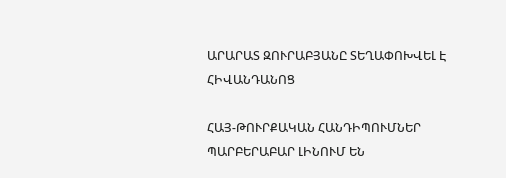ԱՐԱՐԱՏ ԶՈՒՐԱԲՅԱՆԸ ՏԵՂԱՓՈԽՎԵԼ Է ՀԻՎԱՆԴԱՆՈՑ

ՀԱՅ-ԹՈՒՐՔԱԿԱՆ ՀԱՆԴԻՊՈՒՄՆԵՐ ՊԱՐԲԵՐԱԲԱՐ ԼԻՆՈՒՄ ԵՆ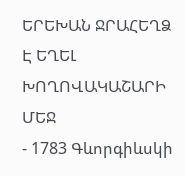ԵՐԵԽԱՆ ՋՐԱՀԵՂՁ Է ԵՂԵԼ ԽՈՂՈՎԱԿԱՇԱՐԻ ՄԵՋ
- 1783 Գևորգիևսկի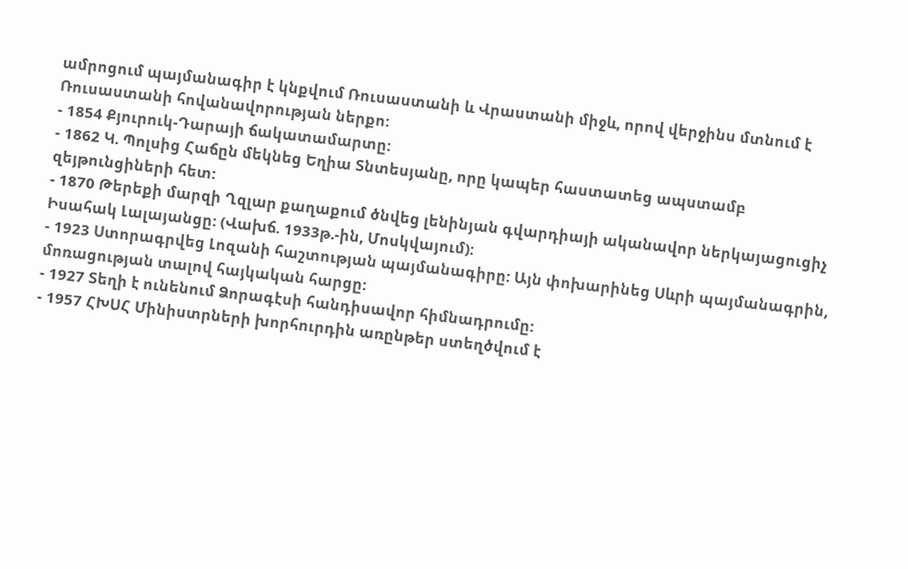ամրոցում պայմանագիր է կնքվում Ռուսաստանի և Վրաստանի միջև, որով վերջինս մտնում է Ռուսաստանի հովանավորության ներքո:
- 1854 Քյուրուկ-Դարայի ճակատամարտը:
- 1862 Կ. Պոլսից Հաճըն մեկնեց Եղիա Տնտեսյանը, որը կապեր հաստատեց ապստամբ զեյթունցիների հետ:
- 1870 Թերեքի մարզի Ղզլար քաղաքում ծնվեց լենինյան գվարդիայի ականավոր ներկայացուցիչ Իսահակ Լալայանցը: (Վախճ. 1933թ.-ին, Մոսկվայում):
- 1923 Ստորագրվեց Լոզանի հաշտության պայմանագիրը: Այն փոխարինեց Սևրի պայմանագրին, մոռացության տալով հայկական հարցը:
- 1927 Տեղի է ունենում Ձորագէսի հանդիսավոր հիմնադրումը:
- 1957 ՀԽՍՀ Մինիստրների խորհուրդին առընթեր ստեղծվում է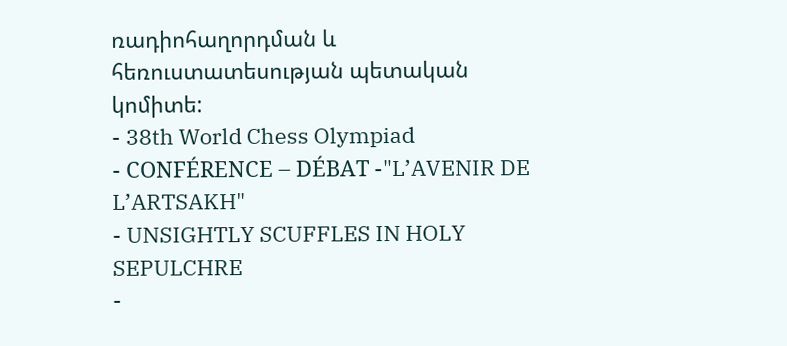ռադիոհաղորդման և հեռուստատեսության պետական կոմիտե:
- 38th World Chess Olympiad
- CONFÉRENCE – DÉBAT -"L’AVENIR DE L’ARTSAKH"
- UNSIGHTLY SCUFFLES IN HOLY SEPULCHRE
-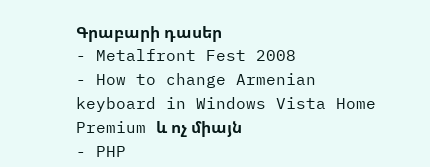Գրաբարի դասեր
- Metalfront Fest 2008
- How to change Armenian keyboard in Windows Vista Home Premium և ոչ միայն
- PHP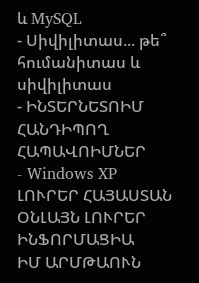և MySQL
- Սիվիլիտաս... թե՞ հումանիտաս և սիվիլիտաս
- ԻՆՏԵՐՆԵՏՈԻՄ ՀԱՆԴԻՊՈՂ ՀԱՊԱՎՈԻՄՆԵՐ
- Windows XP
ԼՈՒՐԵՐ ՀԱՅԱՍՏԱՆ
ՕՆԼԱՅՆ ԼՈՒՐԵՐ
ԻՆՖՈՐՄԱՑԻԱ
ԻՄ ԱՐՄԹԱՈՒՆ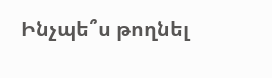Ինչպե՞ս թողնել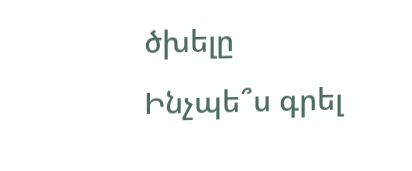ծխելը
Ինչպե՞ս գրել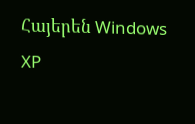Հայերեն Windows XP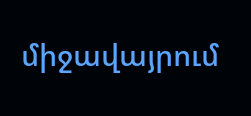միջավայրում